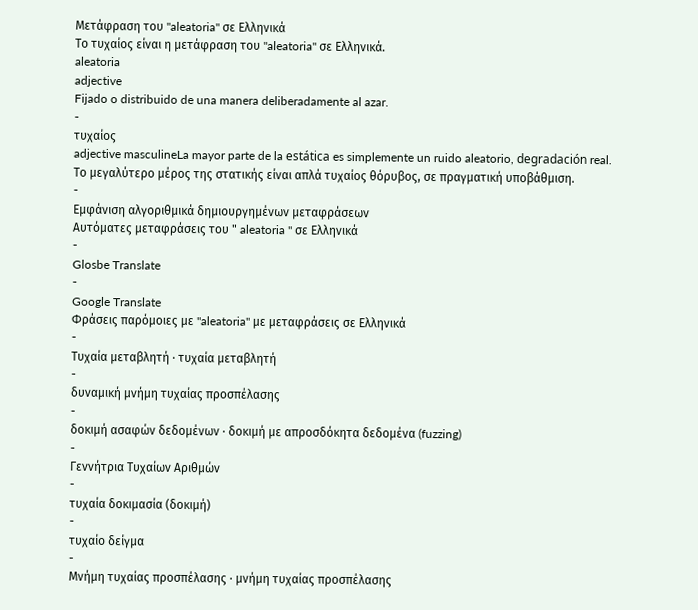Μετάφραση του "aleatoria" σε Ελληνικά
Το τυχαίος είναι η μετάφραση του "aleatoria" σε Ελληνικά.
aleatoria
adjective
Fijado o distribuido de una manera deliberadamente al azar.
-
τυχαίος
adjective masculineLa mayor parte de la estática es simplemente un ruido aleatorio, degradación real.
Το μεγαλύτερο μέρος της στατικής είναι απλά τυχαίος θόρυβος, σε πραγματική υποβάθμιση.
-
Εμφάνιση αλγοριθμικά δημιουργημένων μεταφράσεων
Αυτόματες μεταφράσεις του " aleatoria " σε Ελληνικά
-
Glosbe Translate
-
Google Translate
Φράσεις παρόμοιες με "aleatoria" με μεταφράσεις σε Ελληνικά
-
Τυχαία μεταβλητή · τυχαία μεταβλητή
-
δυναμική μνήμη τυχαίας προσπέλασης
-
δοκιμή ασαφών δεδομένων · δοκιμή με απροσδόκητα δεδομένα (fuzzing)
-
Γεννήτρια Τυχαίων Αριθμών
-
τυχαία δοκιμασία (δοκιμή)
-
τυχαίο δείγμα
-
Μνήμη τυχαίας προσπέλασης · μνήμη τυχαίας προσπέλασης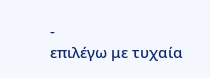-
επιλέγω με τυχαία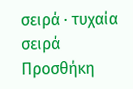σειρά · τυχαία σειρά
Προσθήκη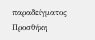παραδείγματος
Προσθήκη